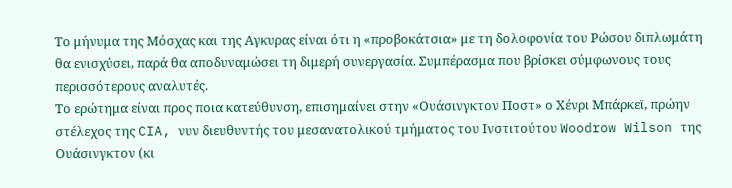Το μήνυμα της Μόσχας και της Αγκυρας είναι ότι η «προβοκάτσια» με τη δολοφονία του Ρώσου διπλωμάτη θα ενισχύσει, παρά θα αποδυναμώσει τη διμερή συνεργασία. Συμπέρασμα που βρίσκει σύμφωνους τους περισσότερους αναλυτές.
Το ερώτημα είναι προς ποια κατεύθυνση, επισημαίνει στην «Ουάσινγκτον Ποστ» ο Χένρι Μπάρκεϊ, πρώην στέλεχος της CIA, νυν διευθυντής του μεσανατολικού τμήματος του Ινστιτούτου Woodrow Wilson της Ουάσινγκτον (κι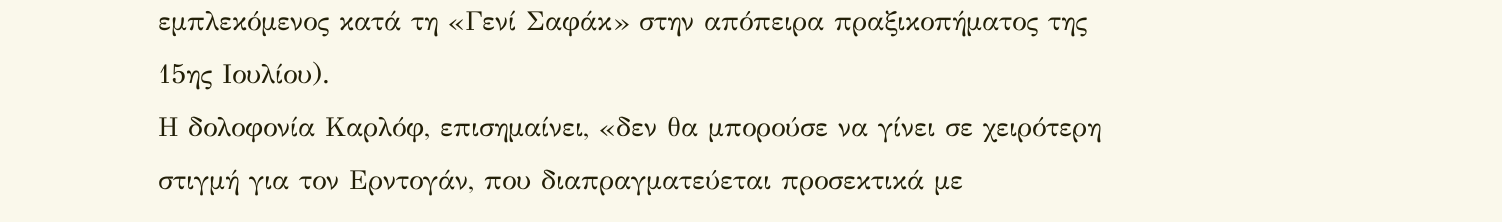εμπλεκόμενος κατά τη «Γενί Σαφάκ» στην απόπειρα πραξικοπήματος της 15ης Ιουλίου).
Η δολοφονία Καρλόφ, επισημαίνει, «δεν θα μπορούσε να γίνει σε χειρότερη στιγμή για τον Ερντογάν, που διαπραγματεύεται προσεκτικά με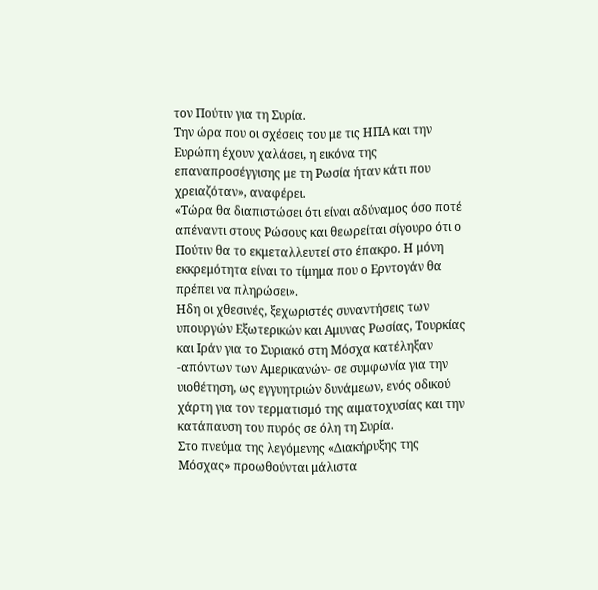τον Πούτιν για τη Συρία.
Την ώρα που οι σχέσεις του με τις ΗΠΑ και την Ευρώπη έχουν χαλάσει, η εικόνα της επαναπροσέγγισης με τη Ρωσία ήταν κάτι που χρειαζόταν», αναφέρει.
«Τώρα θα διαπιστώσει ότι είναι αδύναμος όσο ποτέ απέναντι στους Ρώσους και θεωρείται σίγουρο ότι ο Πούτιν θα το εκμεταλλευτεί στο έπακρο. Η μόνη εκκρεμότητα είναι το τίμημα που ο Ερντογάν θα πρέπει να πληρώσει».
Ηδη οι χθεσινές, ξεχωριστές συναντήσεις των υπουργών Εξωτερικών και Αμυνας Ρωσίας, Τουρκίας και Ιράν για το Συριακό στη Μόσχα κατέληξαν -απόντων των Αμερικανών- σε συμφωνία για την υιοθέτηση, ως εγγυητριών δυνάμεων, ενός οδικού χάρτη για τον τερματισμό της αιματοχυσίας και την κατάπαυση του πυρός σε όλη τη Συρία.
Στο πνεύμα της λεγόμενης «Διακήρυξης της Μόσχας» προωθούνται μάλιστα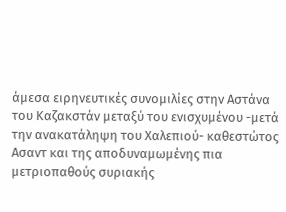άμεσα ειρηνευτικές συνομιλίες στην Αστάνα του Καζακστάν μεταξύ του ενισχυμένου -μετά την ανακατάληψη του Χαλεπιού- καθεστώτος Ασαντ και της αποδυναμωμένης πια μετριοπαθούς συριακής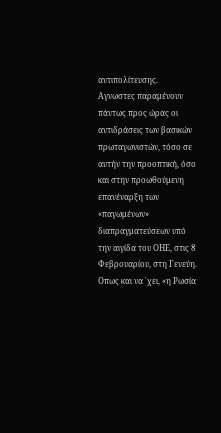αντιπολίτευσης.
Αγνωστες παραμένουν πάντως προς ώρας οι αντιδράσεις των βασικών πρωταγωνιστών, τόσο σε αυτήν την προοπτική, όσο και στην προωθούμενη επανέναρξη των «παγωμένων» διαπραγματεύσεων υπό την αιγίδα του ΟΗΕ, στις 8 Φεβρουαρίου, στη Γενεύη.
Οπως και να ᾽χει, «η Ρωσία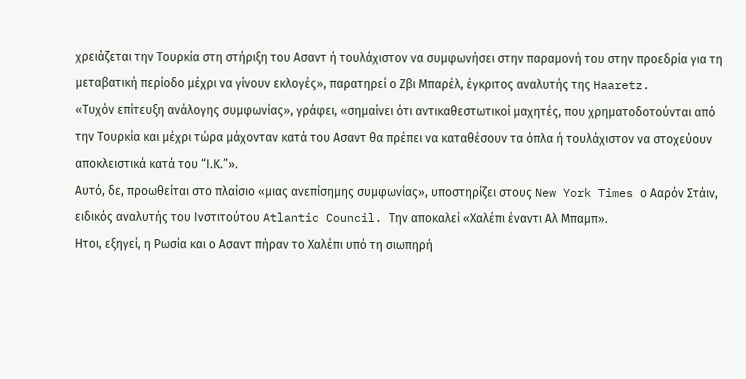χρειάζεται την Τουρκία στη στήριξη του Ασαντ ή τουλάχιστον να συμφωνήσει στην παραμονή του στην προεδρία για τη μεταβατική περίοδο μέχρι να γίνουν εκλογές», παρατηρεί ο Ζβι Μπαρέλ, έγκριτος αναλυτής της Haaretz.
«Τυχόν επίτευξη ανάλογης συμφωνίας», γράφει, «σημαίνει ότι αντικαθεστωτικοί μαχητές, που χρηματοδοτούνται από την Τουρκία και μέχρι τώρα μάχονταν κατά του Ασαντ θα πρέπει να καταθέσουν τα όπλα ή τουλάχιστον να στοχεύουν αποκλειστικά κατά του “Ι.Κ.”».
Αυτό, δε, προωθείται στο πλαίσιο «μιας ανεπίσημης συμφωνίας», υποστηρίζει στους New York Times ο Ααρόν Στάιν, ειδικός αναλυτής του Ινστιτούτου Atlantic Council. Την αποκαλεί «Χαλέπι έναντι Αλ Μπαμπ».
Ητοι, εξηγεί, η Ρωσία και ο Ασαντ πήραν το Χαλέπι υπό τη σιωπηρή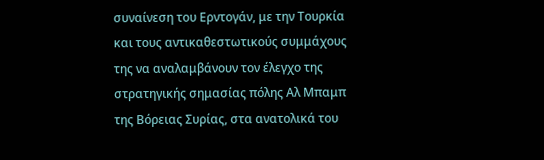συναίνεση του Ερντογάν, με την Τουρκία και τους αντικαθεστωτικούς συμμάχους της να αναλαμβάνουν τον έλεγχο της στρατηγικής σημασίας πόλης Αλ Μπαμπ της Βόρειας Συρίας, στα ανατολικά του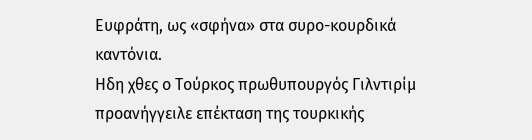Ευφράτη, ως «σφήνα» στα συρο-κουρδικά καντόνια.
Ηδη χθες ο Τούρκος πρωθυπουργός Γιλντιρίμ προανήγγειλε επέκταση της τουρκικής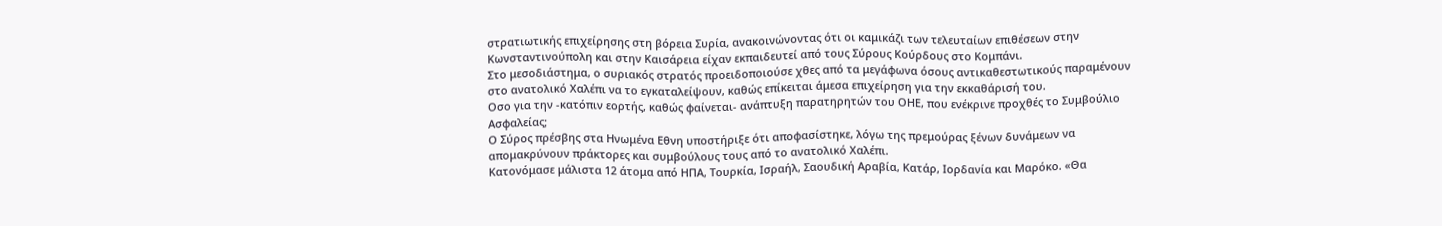στρατιωτικής επιχείρησης στη βόρεια Συρία, ανακοινώνοντας ότι οι καμικάζι των τελευταίων επιθέσεων στην Κωνσταντινούπολη και στην Καισάρεια είχαν εκπαιδευτεί από τους Σύρους Κούρδους στο Κομπάνι.
Στο μεσοδιάστημα, ο συριακός στρατός προειδοποιούσε χθες από τα μεγάφωνα όσους αντικαθεστωτικούς παραμένουν στο ανατολικό Χαλέπι να το εγκαταλείψουν, καθώς επίκειται άμεσα επιχείρηση για την εκκαθάρισή του.
Οσο για την -κατόπιν εορτής, καθώς φαίνεται- ανάπτυξη παρατηρητών του ΟΗΕ, που ενέκρινε προχθές το Συμβούλιο Ασφαλείας;
Ο Σύρος πρέσβης στα Ηνωμένα Εθνη υποστήριξε ότι αποφασίστηκε, λόγω της πρεμούρας ξένων δυνάμεων να απομακρύνουν πράκτορες και συμβούλους τους από το ανατολικό Χαλέπι.
Κατονόμασε μάλιστα 12 άτομα από ΗΠΑ, Τουρκία, Ισραήλ, Σαουδική Αραβία, Κατάρ, Ιορδανία και Μαρόκο. «Θα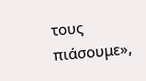τους πιάσουμε»,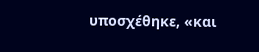υποσχέθηκε, «και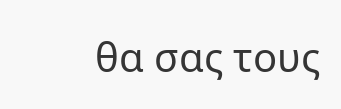θα σας τους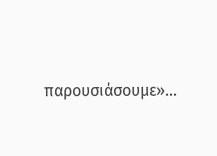παρουσιάσουμε»…